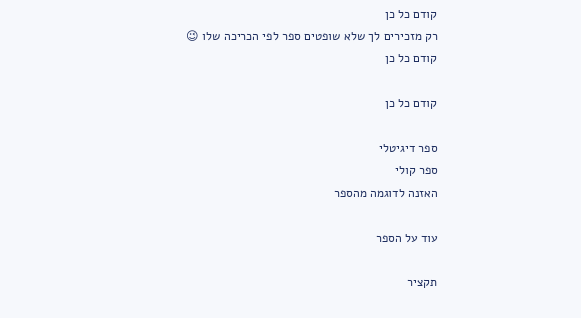קודם כל כן
רק מזכירים לך שלא שופטים ספר לפי הכריכה שלו 😉
קודם כל כן

קודם כל כן

ספר דיגיטלי
ספר קולי
האזנה לדוגמה מהספר

עוד על הספר

תקציר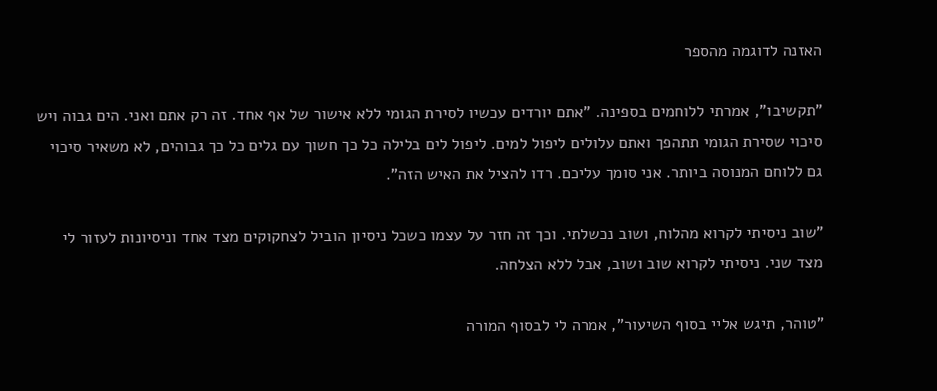האזנה לדוגמה מהספר

"תקשיבו", אמרתי ללוחמים בספינה. "אתם יורדים עכשיו לסירת הגומי ללא אישור של אף אחד. זה רק אתם ואני. הים גבוה ויש סיכוי שסירת הגומי תתהפך ואתם עלולים ליפול למים. ליפול לים בלילה כל כך חשוך עם גלים כל כך גבוהים, לא משאיר סיכוי גם ללוחם המנוסה ביותר. אני סומך עליכם. רדו להציל את האיש הזה".

"שוב ניסיתי לקרוא מהלוח, ושוב נכשלתי. וכך זה חזר על עצמו כשכל ניסיון הוביל לצחקוקים מצד אחד וניסיונות לעזור לי מצד שני. ניסיתי לקרוא שוב ושוב, אבל ללא הצלחה.

"טוהר, תיגש אליי בסוף השיעור", אמרה לי לבסוף המורה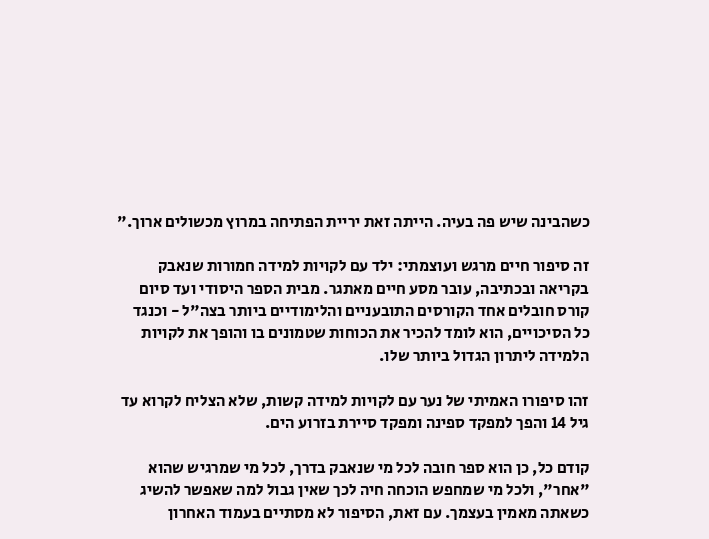כשהבינה שיש פה בעיה. הייתה זאת יריית הפתיחה במרוץ מכשולים ארוך."

זה סיפור חיים מרגש ועוצמתי: ילד עם לקויות למידה חמורות שנאבק בקריאה ובכתיבה, עובר מסע חיים מאתגר. מבית הספר היסודי ועד סיום קורס חובלים אחד הקורסים התובעניים והלימודיים ביותר בצה"ל - וכנגד כל הסיכויים, הוא לומד להכיר את הכוחות שטמונים בו והופך את לקויות הלמידה ליתרון הגדול ביותר שלו.

זהו סיפורו האמיתי של נער עם לקויות למידה קשות, שלא הצליח לקרוא עד גיל 14 והפך למפקד ספינה ומפקד סיירת בזרוע הים.

קודם כל, כן הוא ספר חובה לכל מי שנאבק בדרך, לכל מי שמרגיש שהוא "אחר", ולכל מי שמחפש הוכחה חיה לכך שאין גבול למה שאפשר להשיג  כשאתה מאמין בעצמך. עם זאת, הסיפור לא מסתיים בעמוד האחרון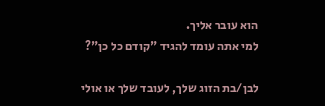הוא עובר אליך.
למי אתה עומד להגיד "קודם כל כן"?

לבן/בת הזוג שלך, לעובד שלך או אולי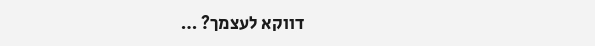דווקא לעצמך? …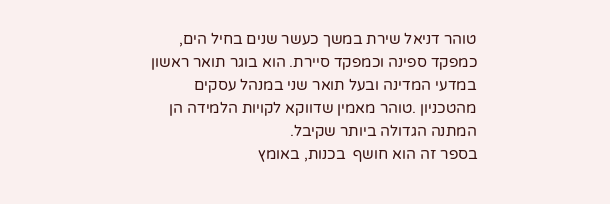טוהר דניאל שירת במשך כעשר שנים בחיל הים, כמפקד ספינה וכמפקד סיירת. הוא בוגר תואר ראשון במדעי המדינה ובעל תואר שני במנהל עסקים מהטכניון .טוהר מאמין שדווקא לקויות הלמידה הן המתנה הגדולה ביותר שקיבל.
בספר זה הוא חושף  בכנות, באומץ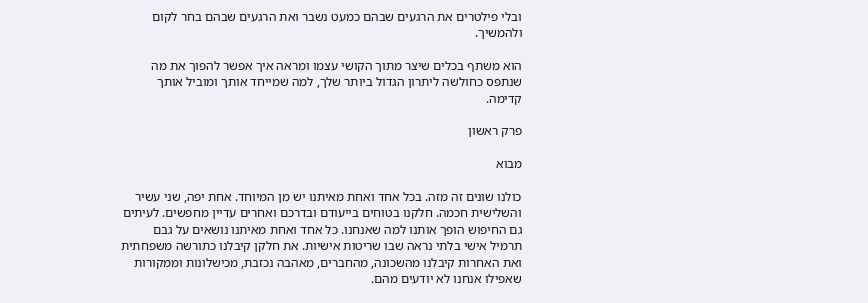ובלי פילטרים את הרגעים שבהם כמעט נשבר ואת הרגעים שבהם בחר לקום ולהמשיך.

הוא משתף בכלים שיצר מתוך הקושי עצמו ומראה איך אפשר להפוך את מה שנתפס כחולשה ליתרון הגדול ביותר שלך, למה שמייחד אותך ומוביל אותך קדימה.

פרק ראשון

מבוא

כולנו שונים זה מזה. בכל אחד ואחת מאיתנו יש מן המיוחד. אחת יפה, שני עשיר והשלישית חכמה. חלקנו בטוחים בייעודם ובדרכם ואחרים עדיין מחפשים. לעיתים גם החיפוש הופך אותנו למה שאנחנו. כל אחד ואחת מאיתנו נושאים על גבם תרמיל אישי בלתי נראה שבו שריטות אישיות. את חלקן קיבלנו כתורשה משפחתית ואת האחרות קיבלנו מהשכונה, מהחברים, מאהבה נכזבת, מכישלונות וממקורות שאפילו אנחנו לא יודעים מהם.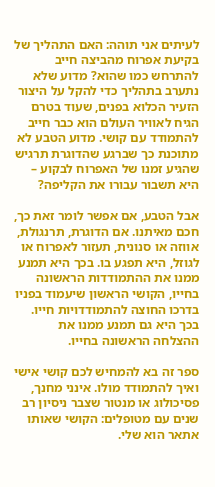לעיתים אני תוהה: האם התהליך של בקיעת אפרוח מהביצה חייב להתרחש כמו שהוא? מדוע שלא נתערב בתהליך כדי להקל על היצור הזעיר הכלוא בפנים, שעוד בטרם הגיח לאוויר העולם הוא כבר חייב להתמודד עם קושי. מדוע הטבע לא מתוכנת כך שברגע שהדוגרת תרגיש שהגיע זמנו של האפרוח לבקוע – היא תשבור עבורו את הקליפה?

אבל הטבע, אם אפשר לומר זאת כך, חכם מאיתנו. אם הדוגרת, תרנגולת, אווזה או סנונית, תעזור לאפרוח או לגוזל, היא תפגע בו. בכך היא תמנע ממנו את ההתמודדות הראשונה בחייו, הקושי הראשון שיעמוד בפניו בדרכו החוצה להתמודדויות חייו. בכך היא גם תמנע ממנו את ההצלחה הראשונה בחייו.

ספר זה בא להמחיש לכם קושי אישי ואיך להתמודד מולו. אינני מחנך, פסיכולוג או מנטור שצבר ניסיון רב שנים עם מטופלים: הקושי שאותו אתאר הוא שלי.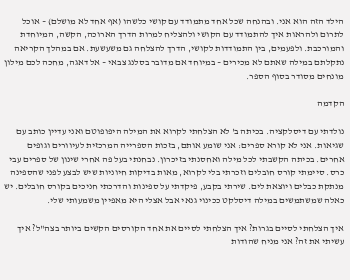הילד הזה הוא אני. ובהנחה שכל אחד מתמודד עם קושי כלשהו (אף אחד לא מושלם) – אוכל לתרום ולהראות איך להתמודד עם הקושי ולהצליח למרות הדרך הארוכה, הקשה, המיוחדת והמורכבת. ולפעמים, בין התמודדות לקושי, הדרך להצלחה גם משעשעת. אם במהלך הקריאה נתקלתם במילה שאתם לא מכירים – במיוחד אם מדובר בסלנג צבאי – אל דאגה, מחכה לכם מילון מונחים מסודר בסוף הספר.

הקדמה

נולדתי עם דיסלקציה. בכיתה ב' לא הצלחתי לקרוא את המילה היפופוטם ואני עדיין כותב עם שגיאות. אני לא קורא ספרים: אני שומע אותם, בזכות הספרייה המרכזית לעיוורים וגופים אחרים. בכיתה הקשבתי לכל מילה ואחסנתי בזיכרון. נבחנתי בעל פה אחרי שינון של ספרים עבי כרס. סיימתי קורס חובלים וזכרתי בלי לקרוא, מאות בדיקות חיוניות שיש לבצע לפני שהספינה מנתקת כבלים ויוצאת לים. שירתי בקבע, פיקדתי על ספינות והדרכתי חניכים בקורס חובלים. יש כאלה שמשתמשים במילה דיסלקט ככינוי גנאי אבל אצלי היא מאפיין משמעותי שלי.

איך הצלחתי לסיים בגרות? איך הצלחתי לסיים את אחד הקורסים הקשים ביותר בצה"ל? איך עשיתי את זה? אני מניח שהודות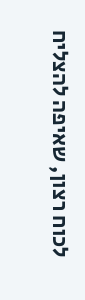לכוח רצון, שאיפה להצליח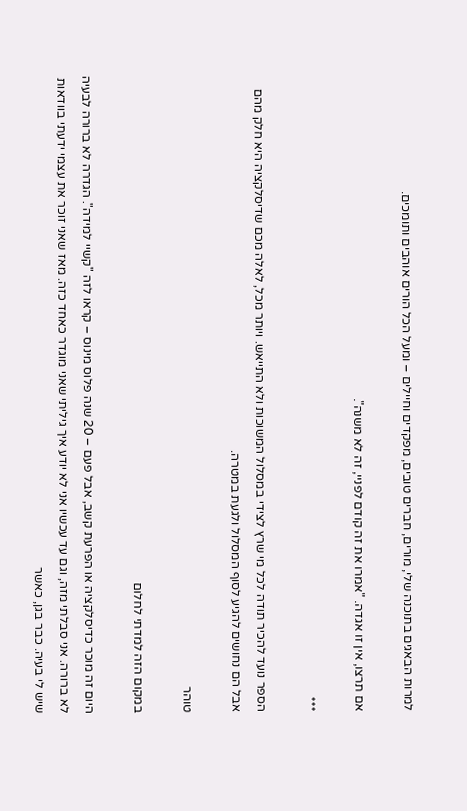למרות הבאגים בתוכנה שלי, מורים, חברים טובים, מפקדים וחיילים – ומעל הכל הורים אוהבים ותומכים.

אם תרצו, אין זו אגדה. "אמרו את זה קודם לפניי, זה לא משנה".

***

הספר נועד להכיר תודה לכל מי שרץ לצידי במסלול המשוכות ולא התייאש. ויותר מכל, לאלה מכם שדיסלקציה היא חלק מהם אבל הם נחושים להגיע לסוף המסלול ולגעת במטרה.

טוהר

במקום הזה למדתי לחלום

היום זה מוכר כדיסלקציה או הפרעת קשב, אבל פעם – 20 שנה פלוס מינוס – קראו לזה "קשיי למידה". הגדרה לא ברורה לבעיה לא ברורה. אני סבלתי מזה, וגם עד עכשיו אני לא יודע איך גיליתי שאני מוגדר כאחד כזה. מאז שאני זוכר את עצמי ידעתי בוודאות שיש לי בעיה. כבר בגן, כאשר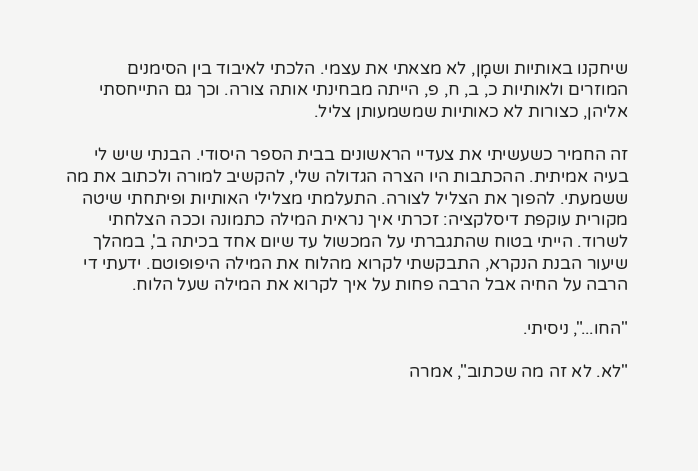שיחקנו באותיות ושמָן, לא מצאתי את עצמי. הלכתי לאיבוד בין הסימנים המוזרים ולאותיות כ, ב, ח, פ, הייתה מבחינתי אותה צורה. וכך גם התייחסתי אליהן, כצורות לא כאותיות שמשמעותן צליל.

זה החמיר כשעשיתי את צעדיי הראשונים בבית הספר היסודי. הבנתי שיש לי בעיה אמיתית. ההכתבות היו הצרה הגדולה שלי, להקשיב למורה ולכתוב את מה ששמעתי. להפוך את הצליל לצורה. התעלמתי מצלילי האותיות ופיתחתי שיטה מקורית עוקפת דיסלקציה: זכרתי איך נראית המילה כתמונה וככה הצלחתי לשרוד. הייתי בטוח שהתגברתי על המכשול עד שיום אחד בכיתה ב', במהלך שיעור הבנת הנקרא, התבקשתי לקרוא מהלוח את המילה היפופוטם. ידעתי די הרבה על החיה אבל הרבה פחות על איך לקרוא את המילה שעל הלוח.

"החו...", ניסיתי.

"לא. לא זה מה שכתוב", אמרה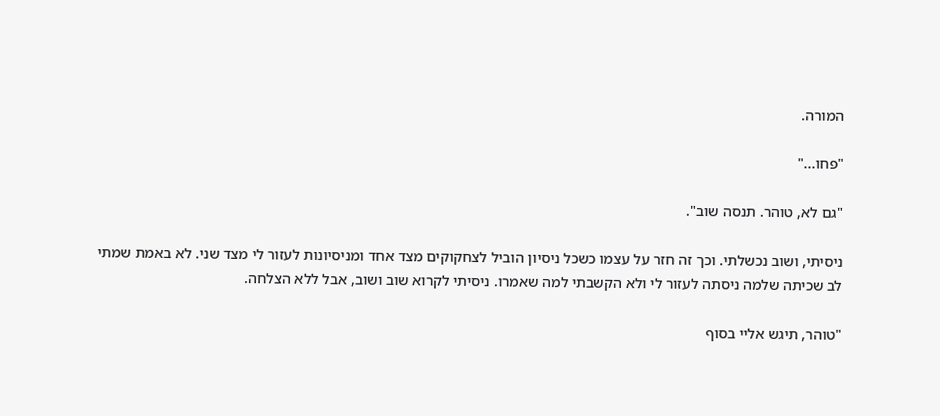המורה.

"פחו..."

"גם לא, טוהר. תנסה שוב".

ניסיתי, ושוב נכשלתי. וכך זה חזר על עצמו כשכל ניסיון הוביל לצחקוקים מצד אחד ומניסיונות לעזור לי מצד שני. לא באמת שמתי לב שכיתה שלמה ניסתה לעזור לי ולא הקשבתי למה שאמרו. ניסיתי לקרוא שוב ושוב, אבל ללא הצלחה.

"טוהר, תיגש אליי בסוף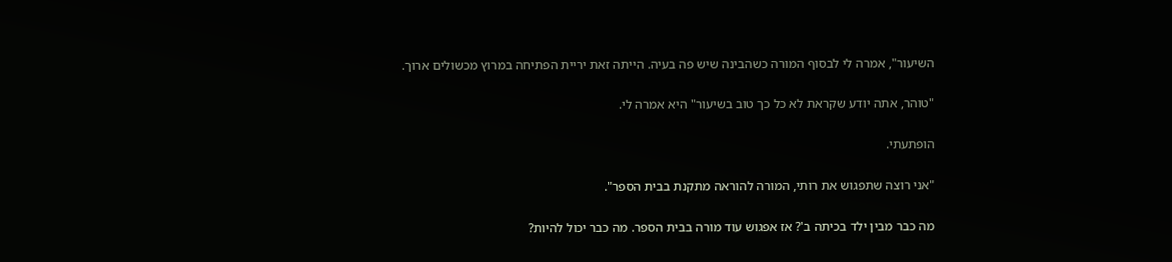השיעור", אמרה לי לבסוף המורה כשהבינה שיש פה בעיה. הייתה זאת יריית הפתיחה במרוץ מכשולים ארוך.

"טוהר, אתה יודע שקראת לא כל כך טוב בשיעור" היא אמרה לי.

הופתעתי.

"אני רוצה שתפגוש את רותי, המורה להוראה מתקנת בבית הספר".

מה כבר מבין ילד בכיתה ב'? אז אפגוש עוד מורה בבית הספר. מה כבר יכול להיות?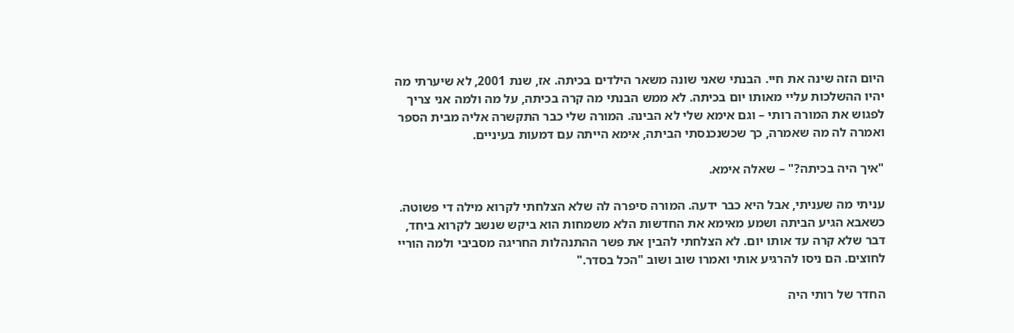היום הזה שינה את חיי. הבנתי שאני שונה משאר הילדים בכיתה. אז, שנת 2001, לא שיערתי מה יהיו ההשלכות עליי מאותו יום בכיתה. לא ממש הבנתי מה קרה בכיתה, על מה ולמה אני צריך לפגוש את המורה רותי – וגם אימא שלי לא הבינה. המורה שלי כבר התקשרה אליה מבית הספר ואמרה לה מה שאמרה, כך שכשנכנסתי הביתה, אימא הייתה עם דמעות בעיניים.

"איך היה בכיתה?" – שאלה אימא.

עניתי מה שעניתי, אבל היא כבר ידעה. המורה סיפרה לה שלא הצלחתי לקרוא מילה די פשוטה. כשאבא הגיע הביתה ושמע מאימא את החדשות הלא משמחות הוא ביקש שנשב לקרוא ביחד, דבר שלא קרה עד אותו יום. לא הצלחתי להבין את פשר ההתנהלות החריגה מסביבי ולמה הוריי לחוצים. הם ניסו להרגיע אותי ואמרו שוב ושוב "הכל בסדר."

החדר של רותי היה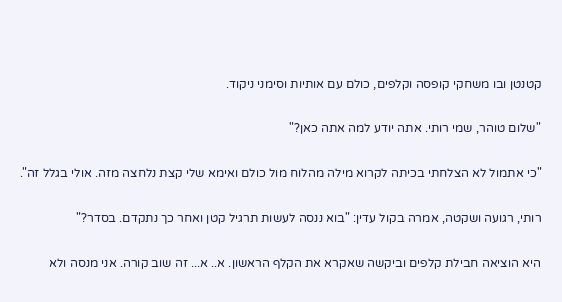קטנטן ובו משחקי קופסה וקלפים, כולם עם אותיות וסימני ניקוד.

"שלום טוהר, שמי רותי. אתה יודע למה אתה כאן?"

"כי אתמול לא הצלחתי בכיתה לקרוא מילה מהלוח מול כולם ואימא שלי קצת נלחצה מזה. אולי בגלל זה".

רותי, רגועה ושקטה, אמרה בקול עדין: "בוא ננסה לעשות תרגיל קטן ואחר כך נתקדם. בסדר?"

היא הוציאה חבילת קלפים וביקשה שאקרא את הקלף הראשון. א.. א... זה שוב קורה. אני מנסה ולא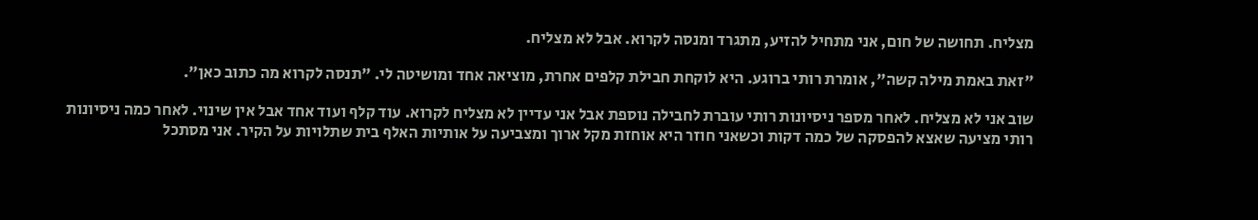מצליח. תחושה של חום, אני מתחיל להזיע, מתגרד ומנסה לקרוא. אבל לא מצליח.

"זאת באמת מילה קשה", אומרת רותי ברוגע. היא לוקחת חבילת קלפים אחרת, מוציאה אחד ומושיטה לי. "תנסה לקרוא מה כתוב כאן".

שוב אני לא מצליח. לאחר מספר ניסיונות רותי עוברת לחבילה נוספת אבל אני עדיין לא מצליח לקרוא. עוד קלף ועוד אחד אבל אין שינוי. לאחר כמה ניסיונות רותי מציעה שאצא להפסקה של כמה דקות וכשאני חוזר היא אוחזת מקל ארוך ומצביעה על אותיות האלף בית שתלויות על הקיר. אני מסתכל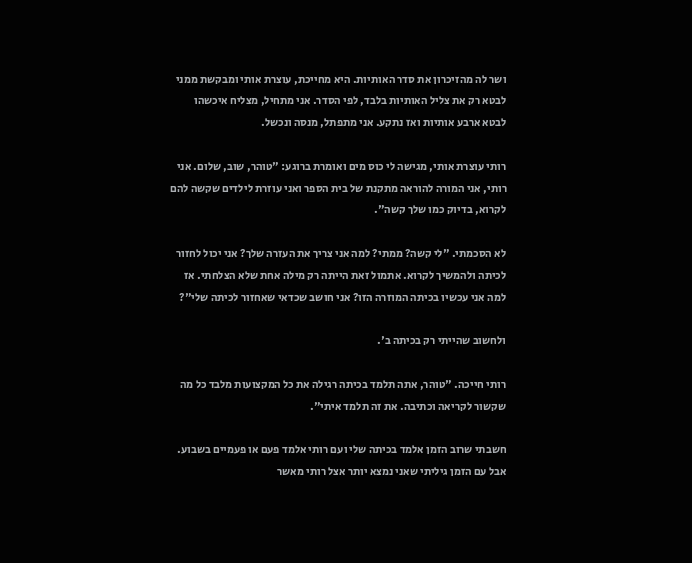ושר לה מהזיכרון את סדר האותיות. היא מחייכת, עוצרת אותי ומבקשת ממני לבטא רק את צליל האותיות בלבד, לפי הסדר. אני מתחיל, מצליח איכשהו לבטא ארבע אותיות ואז נתקע. אני מתפתל, מנסה ונכשל.

רותי עוצרת אותי, מגישה לי כוס מים ואומרת ברוגע: "טוהר, שוב, שלום. אני רותי, אני המורה להוראה מתקנת של בית הספר ואני עוזרת לילדים שקשה להם לקרוא, בדיוק כמו שלך קשה".

לא הסכמתי. "לי קשה? ממתי? למה אני צריך את העזרה שלך? אני יכול לחזור לכיתה ולהמשיך לקרוא. אתמול זאת הייתה רק מילה אחת שלא הצלחתי. אז למה אני עכשיו בכיתה המוזרה הזו? אני חושב שכדאי שאחזור לכיתה שלי"?

ולחשוב שהייתי רק בכיתה ב'.

רותי חייכה. "טוהר, אתה תלמד בכיתה רגילה את כל המקצועות מלבד כל מה שקשור לקריאה וכתיבה. את זה תלמד איתי".

חשבתי שרוב הזמן אלמד בכיתה שלי ועם רותי אלמד פעם או פעמיים בשבוע. אבל עם הזמן גיליתי שאני נמצא יותר אצל רותי מאשר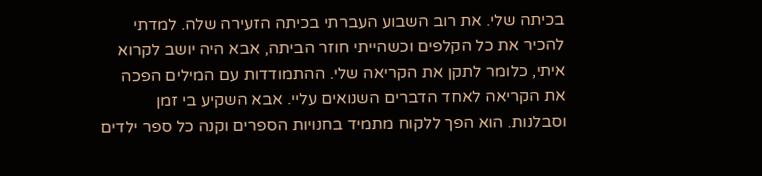בכיתה שלי. את רוב השבוע העברתי בכיתה הזעירה שלה. למדתי להכיר את כל הקלפים וכשהייתי חוזר הביתה, אבא היה יושב לקרוא איתי, כלומר לתקן את הקריאה שלי. ההתמודדות עם המילים הפכה את הקריאה לאחד הדברים השנואים עליי. אבא השקיע בי זמן וסבלנות. הוא הפך ללקוח מתמיד בחנויות הספרים וקנה כל ספר ילדים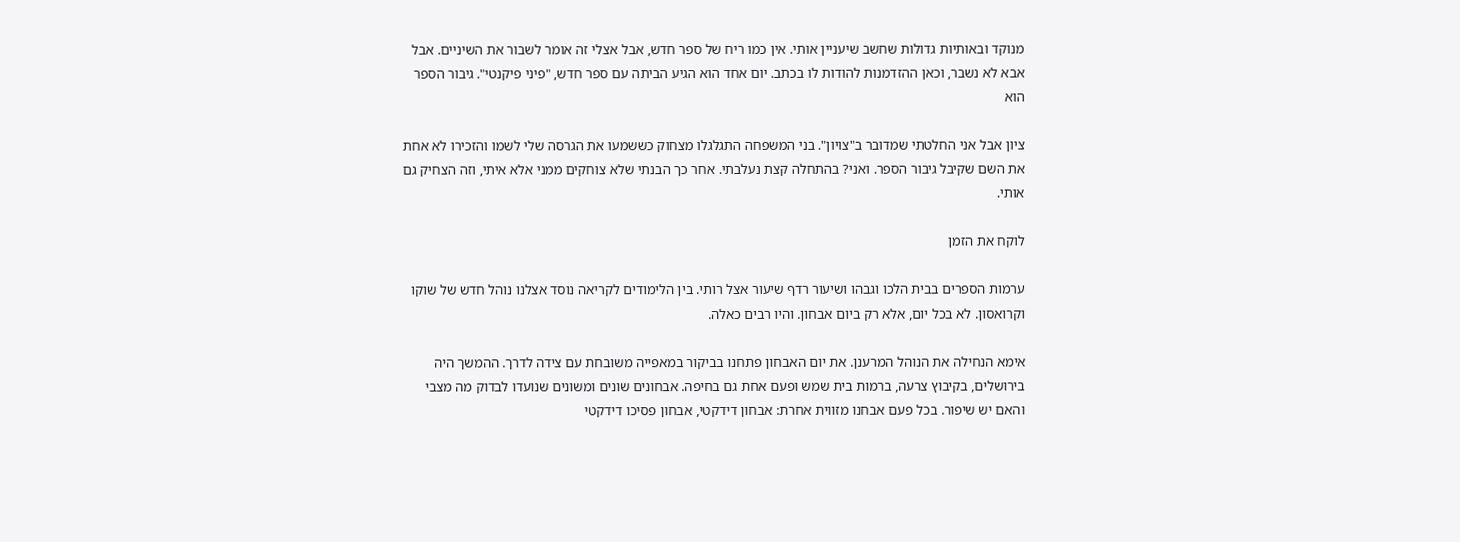מנוקד ובאותיות גדולות שחשב שיעניין אותי. אין כמו ריח של ספר חדש, אבל אצלי זה אומר לשבור את השיניים. אבל אבא לא נשבר, וכאן ההזדמנות להודות לו בכתב. יום אחד הוא הגיע הביתה עם ספר חדש, "פיני פיקנטי". גיבור הספר הוא

ציון אבל אני החלטתי שמדובר ב"צויון". בני המשפחה התגלגלו מצחוק כששמעו את הגרסה שלי לשמו והזכירו לא אחת את השם שקיבל גיבור הספר. ואני? בהתחלה קצת נעלבתי. אחר כך הבנתי שלא צוחקים ממני אלא איתי, וזה הצחיק גם אותי.

לוקח את הזמן

ערמות הספרים בבית הלכו וגבהו ושיעור רדף שיעור אצל רותי. בין הלימודים לקריאה נוסד אצלנו נוהל חדש של שוקו וקרואסון. לא בכל יום, אלא רק ביום אבחון. והיו רבים כאלה.

אימא הנחילה את הנוהל המרענן. את יום האבחון פתחנו בביקור במאפייה משובחת עם צידה לדרך. ההמשך היה בירושלים, בקיבוץ צרעה, ברמות בית שמש ופעם אחת גם בחיפה. אבחונים שונים ומשונים שנועדו לבדוק מה מצבי והאם יש שיפור. בכל פעם אבחנו מזווית אחרת: אבחון דידקטי, אבחון פסיכו דידקטי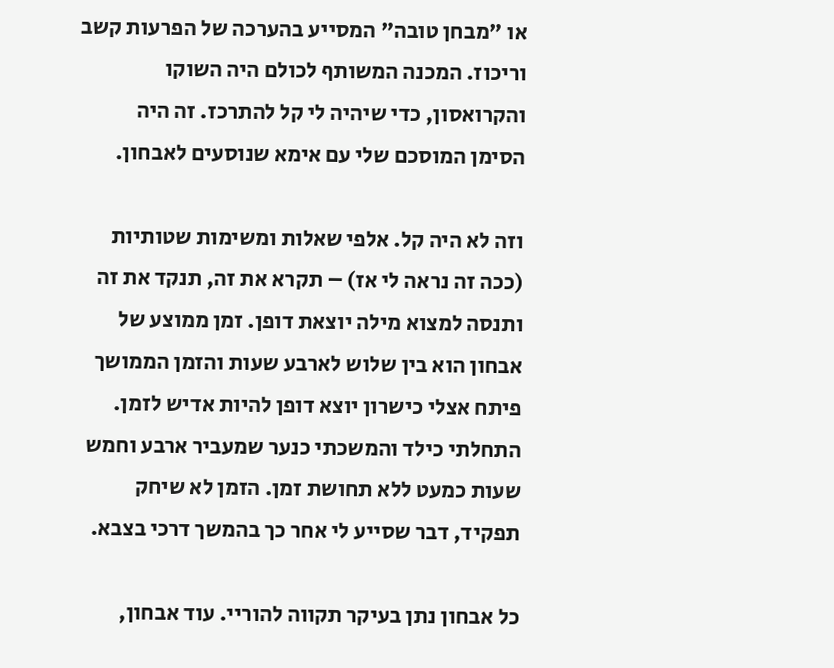או "מבחן טובה" המסייע בהערכה של הפרעות קשב וריכוז. המכנה המשותף לכולם היה השוקו והקרואסון, כדי שיהיה לי קל להתרכז. זה היה הסימן המוסכם שלי עם אימא שנוסעים לאבחון.

וזה לא היה קל. אלפי שאלות ומשימות שטותיות (ככה זה נראה לי אז) – תקרא את זה, תנקד את זה ותנסה למצוא מילה יוצאת דופן. זמן ממוצע של אבחון הוא בין שלוש לארבע שעות והזמן הממושך פיתח אצלי כישרון יוצא דופן להיות אדיש לזמן. התחלתי כילד והמשכתי כנער שמעביר ארבע וחמש שעות כמעט ללא תחושת זמן. הזמן לא שיחק תפקיד, דבר שסייע לי אחר כך בהמשך דרכי בצבא.

כל אבחון נתן בעיקר תקווה להוריי. עוד אבחון,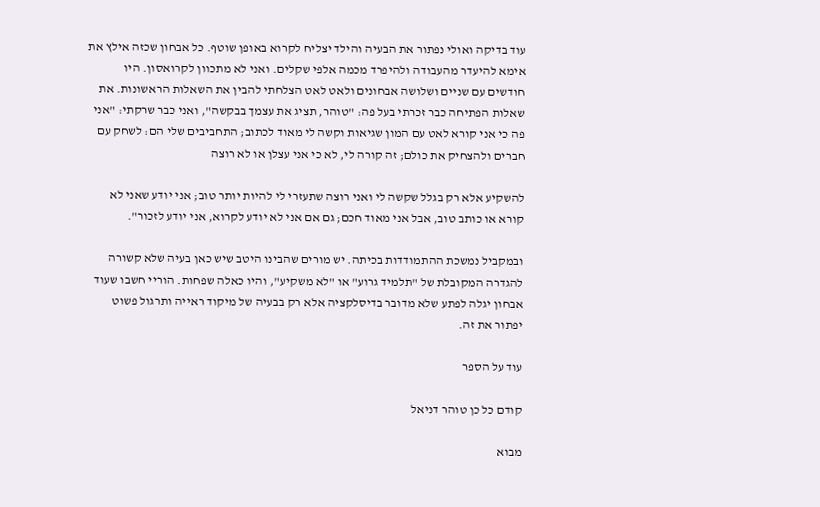עוד בדיקה ואולי נפתור את הבעיה והילד יצליח לקרוא באופן שוטף. כל אבחון שכזה אילץ את אימא להיעדר מהעבודה ולהיפרד מכמה אלפי שקלים. ואני לא מתכוון לקרואסון. היו חודשים עם שניים ושלושה אבחונים ולאט לאט הצלחתי להבין את השאלות הראשונות. את שאלות הפתיחה כבר זכרתי בעל פה: "טוהר, תציג את עצמך בבקשה", ואני כבר שרקתי: "אני פה כי אני קורא לאט עם המון שגיאות וקשה לי מאוד לכתוב; התחביבים שלי הם: לשחק עם חברים ולהצחיק את כולם; זה קורה לי, לא כי אני עצלן או לא רוצה

להשקיע אלא רק בגלל שקשה לי ואני רוצה שתעזרי לי להיות יותר טוב; אני יודע שאני לא קורא או כותב טוב, אבל אני מאוד חכם; גם אם אני לא יודע לקרוא, אני יודע לזכור".

ובמקביל נמשכת ההתמודדות בכיתה. יש מורים שהבינו היטב שיש כאן בעיה שלא קשורה להגדרה המקובלת של "תלמיד גרוע" או "לא משקיע", והיו כאלה שפחות. הוריי חשבו שעוד אבחון יגלה לפתע שלא מדובר בדיסלקציה אלא רק בבעיה של מיקוד ראייה ותרגול פשוט יפתור את זה.

עוד על הספר

קודם כל כן טוהר דניאל

מבוא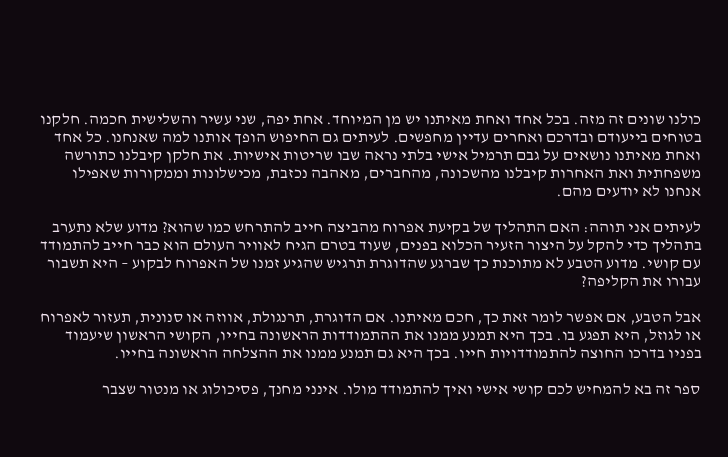כולנו שונים זה מזה. בכל אחד ואחת מאיתנו יש מן המיוחד. אחת יפה, שני עשיר והשלישית חכמה. חלקנו בטוחים בייעודם ובדרכם ואחרים עדיין מחפשים. לעיתים גם החיפוש הופך אותנו למה שאנחנו. כל אחד ואחת מאיתנו נושאים על גבם תרמיל אישי בלתי נראה שבו שריטות אישיות. את חלקן קיבלנו כתורשה משפחתית ואת האחרות קיבלנו מהשכונה, מהחברים, מאהבה נכזבת, מכישלונות וממקורות שאפילו אנחנו לא יודעים מהם.

לעיתים אני תוהה: האם התהליך של בקיעת אפרוח מהביצה חייב להתרחש כמו שהוא? מדוע שלא נתערב בתהליך כדי להקל על היצור הזעיר הכלוא בפנים, שעוד בטרם הגיח לאוויר העולם הוא כבר חייב להתמודד עם קושי. מדוע הטבע לא מתוכנת כך שברגע שהדוגרת תרגיש שהגיע זמנו של האפרוח לבקוע – היא תשבור עבורו את הקליפה?

אבל הטבע, אם אפשר לומר זאת כך, חכם מאיתנו. אם הדוגרת, תרנגולת, אווזה או סנונית, תעזור לאפרוח או לגוזל, היא תפגע בו. בכך היא תמנע ממנו את ההתמודדות הראשונה בחייו, הקושי הראשון שיעמוד בפניו בדרכו החוצה להתמודדויות חייו. בכך היא גם תמנע ממנו את ההצלחה הראשונה בחייו.

ספר זה בא להמחיש לכם קושי אישי ואיך להתמודד מולו. אינני מחנך, פסיכולוג או מנטור שצבר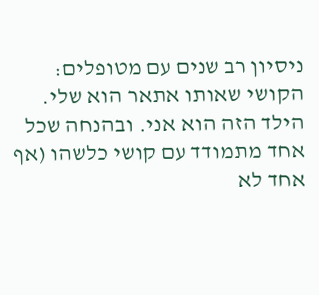ניסיון רב שנים עם מטופלים: הקושי שאותו אתאר הוא שלי. הילד הזה הוא אני. ובהנחה שכל אחד מתמודד עם קושי כלשהו (אף אחד לא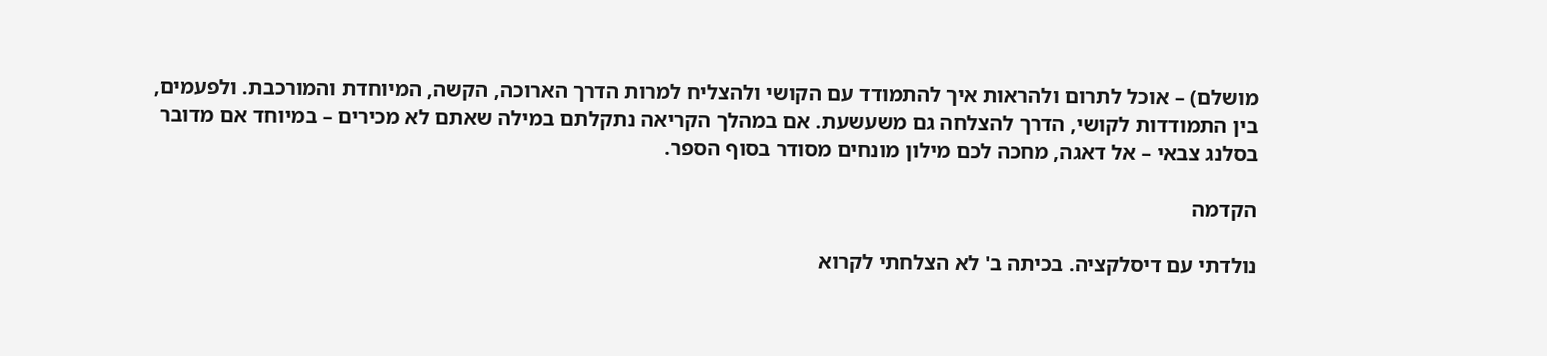מושלם) – אוכל לתרום ולהראות איך להתמודד עם הקושי ולהצליח למרות הדרך הארוכה, הקשה, המיוחדת והמורכבת. ולפעמים, בין התמודדות לקושי, הדרך להצלחה גם משעשעת. אם במהלך הקריאה נתקלתם במילה שאתם לא מכירים – במיוחד אם מדובר בסלנג צבאי – אל דאגה, מחכה לכם מילון מונחים מסודר בסוף הספר.

הקדמה

נולדתי עם דיסלקציה. בכיתה ב' לא הצלחתי לקרוא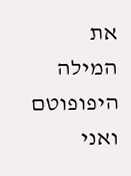את המילה היפופוטם ואני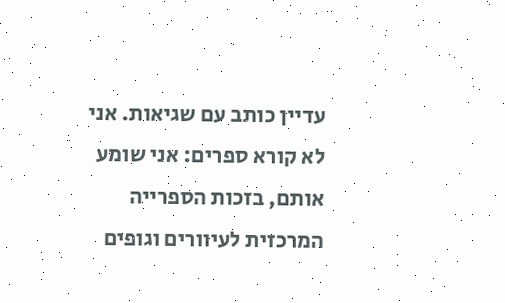עדיין כותב עם שגיאות. אני לא קורא ספרים: אני שומע אותם, בזכות הספרייה המרכזית לעיוורים וגופים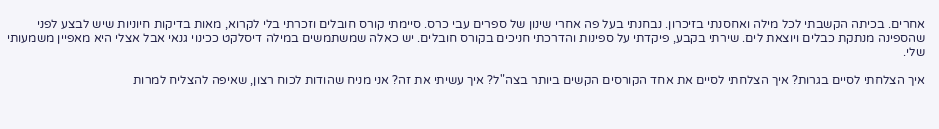אחרים. בכיתה הקשבתי לכל מילה ואחסנתי בזיכרון. נבחנתי בעל פה אחרי שינון של ספרים עבי כרס. סיימתי קורס חובלים וזכרתי בלי לקרוא, מאות בדיקות חיוניות שיש לבצע לפני שהספינה מנתקת כבלים ויוצאת לים. שירתי בקבע, פיקדתי על ספינות והדרכתי חניכים בקורס חובלים. יש כאלה שמשתמשים במילה דיסלקט ככינוי גנאי אבל אצלי היא מאפיין משמעותי שלי.

איך הצלחתי לסיים בגרות? איך הצלחתי לסיים את אחד הקורסים הקשים ביותר בצה"ל? איך עשיתי את זה? אני מניח שהודות לכוח רצון, שאיפה להצליח למרות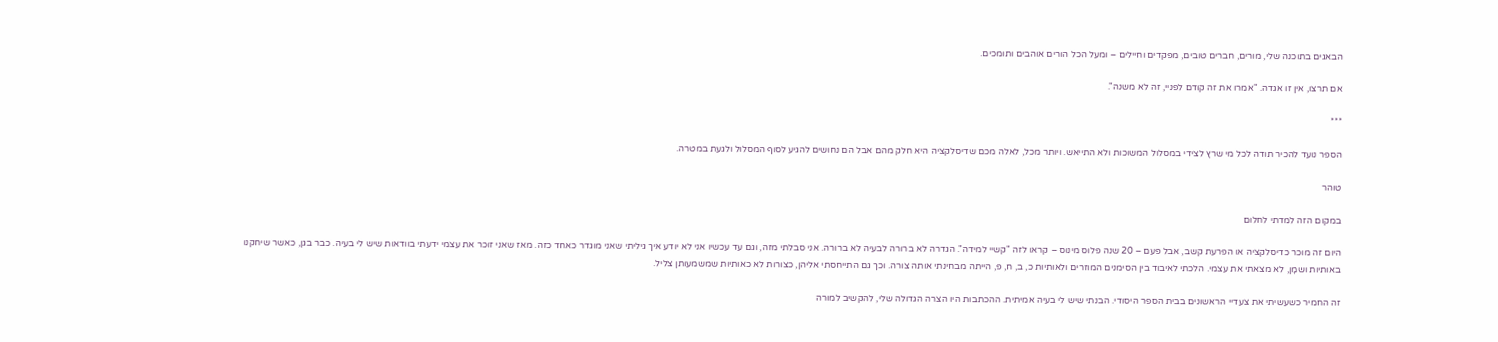הבאגים בתוכנה שלי, מורים, חברים טובים, מפקדים וחיילים – ומעל הכל הורים אוהבים ותומכים.

אם תרצו, אין זו אגדה. "אמרו את זה קודם לפניי, זה לא משנה".

***

הספר נועד להכיר תודה לכל מי שרץ לצידי במסלול המשוכות ולא התייאש. ויותר מכל, לאלה מכם שדיסלקציה היא חלק מהם אבל הם נחושים להגיע לסוף המסלול ולגעת במטרה.

טוהר

במקום הזה למדתי לחלום

היום זה מוכר כדיסלקציה או הפרעת קשב, אבל פעם – 20 שנה פלוס מינוס – קראו לזה "קשיי למידה". הגדרה לא ברורה לבעיה לא ברורה. אני סבלתי מזה, וגם עד עכשיו אני לא יודע איך גיליתי שאני מוגדר כאחד כזה. מאז שאני זוכר את עצמי ידעתי בוודאות שיש לי בעיה. כבר בגן, כאשר שיחקנו באותיות ושמָן, לא מצאתי את עצמי. הלכתי לאיבוד בין הסימנים המוזרים ולאותיות כ, ב, ח, פ, הייתה מבחינתי אותה צורה. וכך גם התייחסתי אליהן, כצורות לא כאותיות שמשמעותן צליל.

זה החמיר כשעשיתי את צעדיי הראשונים בבית הספר היסודי. הבנתי שיש לי בעיה אמיתית. ההכתבות היו הצרה הגדולה שלי, להקשיב למורה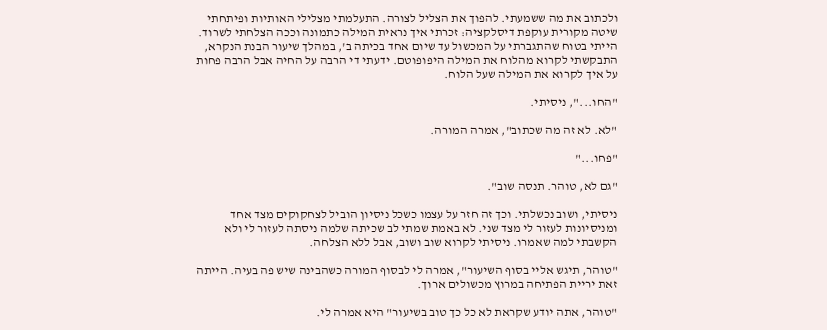ולכתוב את מה ששמעתי. להפוך את הצליל לצורה. התעלמתי מצלילי האותיות ופיתחתי שיטה מקורית עוקפת דיסלקציה: זכרתי איך נראית המילה כתמונה וככה הצלחתי לשרוד. הייתי בטוח שהתגברתי על המכשול עד שיום אחד בכיתה ב', במהלך שיעור הבנת הנקרא, התבקשתי לקרוא מהלוח את המילה היפופוטם. ידעתי די הרבה על החיה אבל הרבה פחות על איך לקרוא את המילה שעל הלוח.

"החו...", ניסיתי.

"לא. לא זה מה שכתוב", אמרה המורה.

"פחו..."

"גם לא, טוהר. תנסה שוב".

ניסיתי, ושוב נכשלתי. וכך זה חזר על עצמו כשכל ניסיון הוביל לצחקוקים מצד אחד ומניסיונות לעזור לי מצד שני. לא באמת שמתי לב שכיתה שלמה ניסתה לעזור לי ולא הקשבתי למה שאמרו. ניסיתי לקרוא שוב ושוב, אבל ללא הצלחה.

"טוהר, תיגש אליי בסוף השיעור", אמרה לי לבסוף המורה כשהבינה שיש פה בעיה. הייתה זאת יריית הפתיחה במרוץ מכשולים ארוך.

"טוהר, אתה יודע שקראת לא כל כך טוב בשיעור" היא אמרה לי.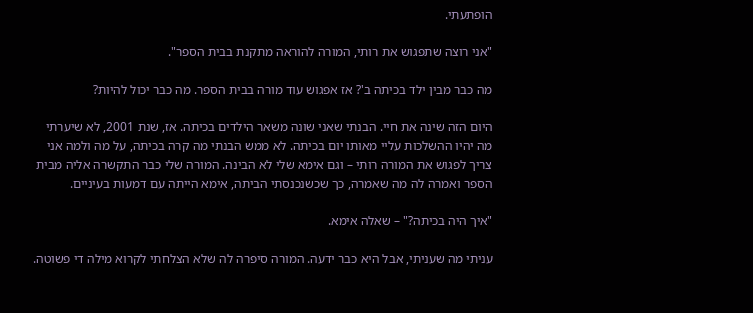הופתעתי.

"אני רוצה שתפגוש את רותי, המורה להוראה מתקנת בבית הספר".

מה כבר מבין ילד בכיתה ב'? אז אפגוש עוד מורה בבית הספר. מה כבר יכול להיות?

היום הזה שינה את חיי. הבנתי שאני שונה משאר הילדים בכיתה. אז, שנת 2001, לא שיערתי מה יהיו ההשלכות עליי מאותו יום בכיתה. לא ממש הבנתי מה קרה בכיתה, על מה ולמה אני צריך לפגוש את המורה רותי – וגם אימא שלי לא הבינה. המורה שלי כבר התקשרה אליה מבית הספר ואמרה לה מה שאמרה, כך שכשנכנסתי הביתה, אימא הייתה עם דמעות בעיניים.

"איך היה בכיתה?" – שאלה אימא.

עניתי מה שעניתי, אבל היא כבר ידעה. המורה סיפרה לה שלא הצלחתי לקרוא מילה די פשוטה.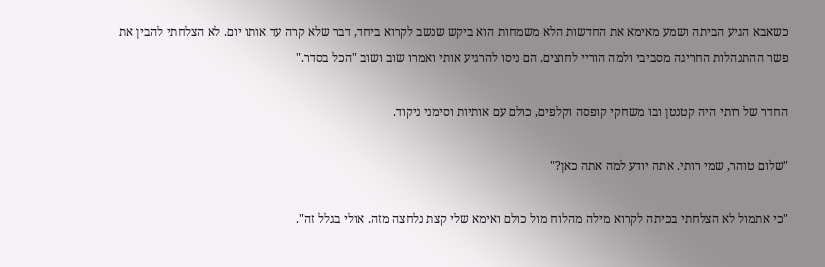כשאבא הגיע הביתה ושמע מאימא את החדשות הלא משמחות הוא ביקש שנשב לקרוא ביחד, דבר שלא קרה עד אותו יום. לא הצלחתי להבין את פשר ההתנהלות החריגה מסביבי ולמה הוריי לחוצים. הם ניסו להרגיע אותי ואמרו שוב ושוב "הכל בסדר."

החדר של רותי היה קטנטן ובו משחקי קופסה וקלפים, כולם עם אותיות וסימני ניקוד.

"שלום טוהר, שמי רותי. אתה יודע למה אתה כאן?"

"כי אתמול לא הצלחתי בכיתה לקרוא מילה מהלוח מול כולם ואימא שלי קצת נלחצה מזה. אולי בגלל זה".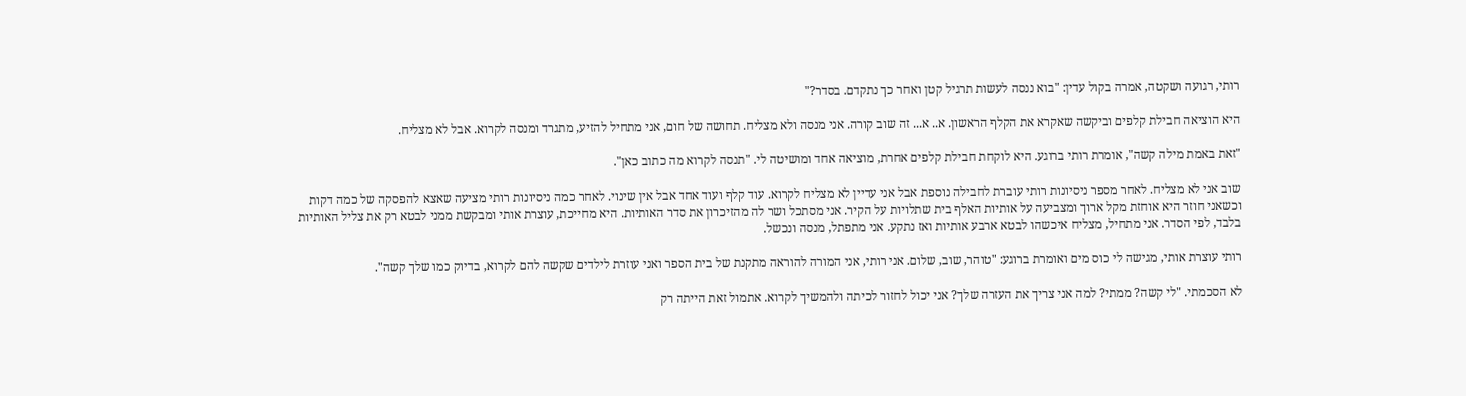רותי, רגועה ושקטה, אמרה בקול עדין: "בוא ננסה לעשות תרגיל קטן ואחר כך נתקדם. בסדר?"

היא הוציאה חבילת קלפים וביקשה שאקרא את הקלף הראשון. א.. א... זה שוב קורה. אני מנסה ולא מצליח. תחושה של חום, אני מתחיל להזיע, מתגרד ומנסה לקרוא. אבל לא מצליח.

"זאת באמת מילה קשה", אומרת רותי ברוגע. היא לוקחת חבילת קלפים אחרת, מוציאה אחד ומושיטה לי. "תנסה לקרוא מה כתוב כאן".

שוב אני לא מצליח. לאחר מספר ניסיונות רותי עוברת לחבילה נוספת אבל אני עדיין לא מצליח לקרוא. עוד קלף ועוד אחד אבל אין שינוי. לאחר כמה ניסיונות רותי מציעה שאצא להפסקה של כמה דקות וכשאני חוזר היא אוחזת מקל ארוך ומצביעה על אותיות האלף בית שתלויות על הקיר. אני מסתכל ושר לה מהזיכרון את סדר האותיות. היא מחייכת, עוצרת אותי ומבקשת ממני לבטא רק את צליל האותיות בלבד, לפי הסדר. אני מתחיל, מצליח איכשהו לבטא ארבע אותיות ואז נתקע. אני מתפתל, מנסה ונכשל.

רותי עוצרת אותי, מגישה לי כוס מים ואומרת ברוגע: "טוהר, שוב, שלום. אני רותי, אני המורה להוראה מתקנת של בית הספר ואני עוזרת לילדים שקשה להם לקרוא, בדיוק כמו שלך קשה".

לא הסכמתי. "לי קשה? ממתי? למה אני צריך את העזרה שלך? אני יכול לחזור לכיתה ולהמשיך לקרוא. אתמול זאת הייתה רק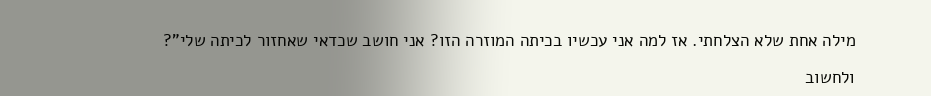מילה אחת שלא הצלחתי. אז למה אני עכשיו בכיתה המוזרה הזו? אני חושב שכדאי שאחזור לכיתה שלי"?

ולחשוב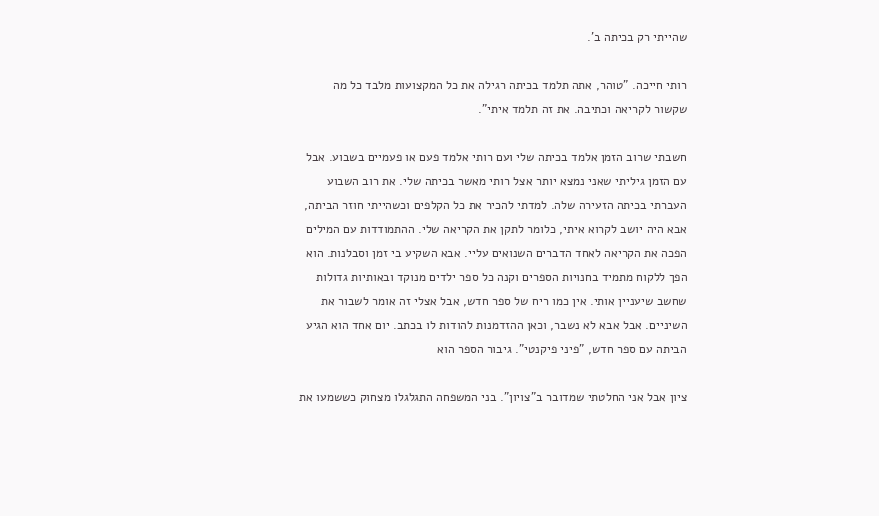שהייתי רק בכיתה ב'.

רותי חייכה. "טוהר, אתה תלמד בכיתה רגילה את כל המקצועות מלבד כל מה שקשור לקריאה וכתיבה. את זה תלמד איתי".

חשבתי שרוב הזמן אלמד בכיתה שלי ועם רותי אלמד פעם או פעמיים בשבוע. אבל עם הזמן גיליתי שאני נמצא יותר אצל רותי מאשר בכיתה שלי. את רוב השבוע העברתי בכיתה הזעירה שלה. למדתי להכיר את כל הקלפים וכשהייתי חוזר הביתה, אבא היה יושב לקרוא איתי, כלומר לתקן את הקריאה שלי. ההתמודדות עם המילים הפכה את הקריאה לאחד הדברים השנואים עליי. אבא השקיע בי זמן וסבלנות. הוא הפך ללקוח מתמיד בחנויות הספרים וקנה כל ספר ילדים מנוקד ובאותיות גדולות שחשב שיעניין אותי. אין כמו ריח של ספר חדש, אבל אצלי זה אומר לשבור את השיניים. אבל אבא לא נשבר, וכאן ההזדמנות להודות לו בכתב. יום אחד הוא הגיע הביתה עם ספר חדש, "פיני פיקנטי". גיבור הספר הוא

ציון אבל אני החלטתי שמדובר ב"צויון". בני המשפחה התגלגלו מצחוק כששמעו את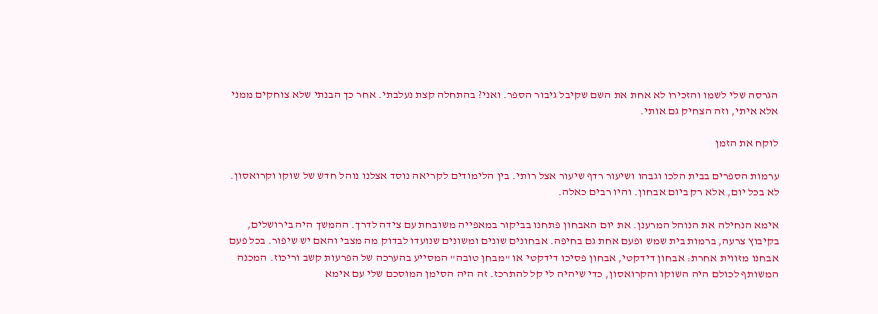הגרסה שלי לשמו והזכירו לא אחת את השם שקיבל גיבור הספר. ואני? בהתחלה קצת נעלבתי. אחר כך הבנתי שלא צוחקים ממני אלא איתי, וזה הצחיק גם אותי.

לוקח את הזמן

ערמות הספרים בבית הלכו וגבהו ושיעור רדף שיעור אצל רותי. בין הלימודים לקריאה נוסד אצלנו נוהל חדש של שוקו וקרואסון. לא בכל יום, אלא רק ביום אבחון. והיו רבים כאלה.

אימא הנחילה את הנוהל המרענן. את יום האבחון פתחנו בביקור במאפייה משובחת עם צידה לדרך. ההמשך היה בירושלים, בקיבוץ צרעה, ברמות בית שמש ופעם אחת גם בחיפה. אבחונים שונים ומשונים שנועדו לבדוק מה מצבי והאם יש שיפור. בכל פעם אבחנו מזווית אחרת: אבחון דידקטי, אבחון פסיכו דידקטי או "מבחן טובה" המסייע בהערכה של הפרעות קשב וריכוז. המכנה המשותף לכולם היה השוקו והקרואסון, כדי שיהיה לי קל להתרכז. זה היה הסימן המוסכם שלי עם אימא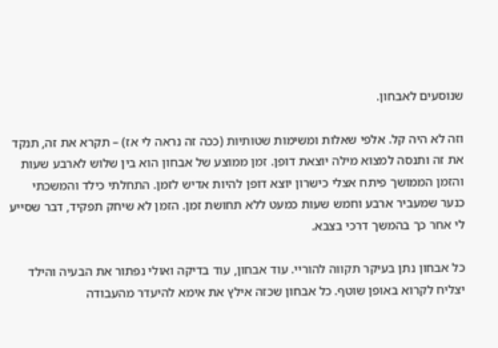שנוסעים לאבחון.

וזה לא היה קל. אלפי שאלות ומשימות שטותיות (ככה זה נראה לי אז) – תקרא את זה, תנקד את זה ותנסה למצוא מילה יוצאת דופן. זמן ממוצע של אבחון הוא בין שלוש לארבע שעות והזמן הממושך פיתח אצלי כישרון יוצא דופן להיות אדיש לזמן. התחלתי כילד והמשכתי כנער שמעביר ארבע וחמש שעות כמעט ללא תחושת זמן. הזמן לא שיחק תפקיד, דבר שסייע לי אחר כך בהמשך דרכי בצבא.

כל אבחון נתן בעיקר תקווה להוריי. עוד אבחון, עוד בדיקה ואולי נפתור את הבעיה והילד יצליח לקרוא באופן שוטף. כל אבחון שכזה אילץ את אימא להיעדר מהעבודה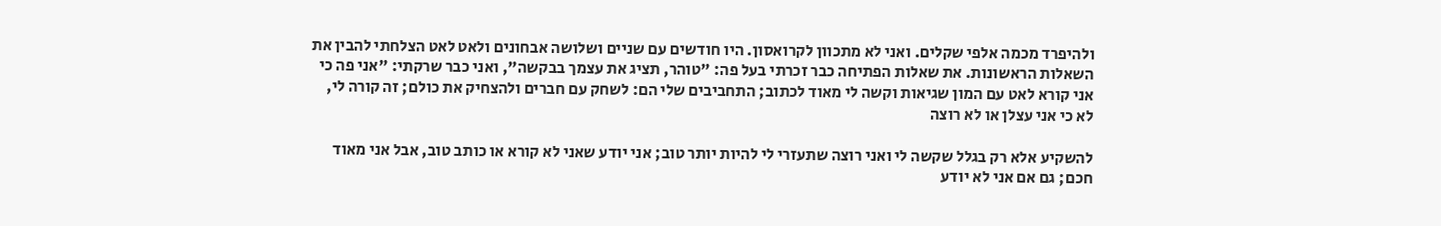ולהיפרד מכמה אלפי שקלים. ואני לא מתכוון לקרואסון. היו חודשים עם שניים ושלושה אבחונים ולאט לאט הצלחתי להבין את השאלות הראשונות. את שאלות הפתיחה כבר זכרתי בעל פה: "טוהר, תציג את עצמך בבקשה", ואני כבר שרקתי: "אני פה כי אני קורא לאט עם המון שגיאות וקשה לי מאוד לכתוב; התחביבים שלי הם: לשחק עם חברים ולהצחיק את כולם; זה קורה לי, לא כי אני עצלן או לא רוצה

להשקיע אלא רק בגלל שקשה לי ואני רוצה שתעזרי לי להיות יותר טוב; אני יודע שאני לא קורא או כותב טוב, אבל אני מאוד חכם; גם אם אני לא יודע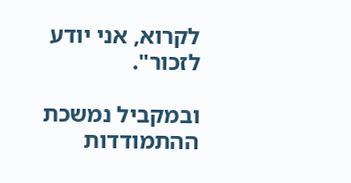לקרוא, אני יודע לזכור".

ובמקביל נמשכת ההתמודדות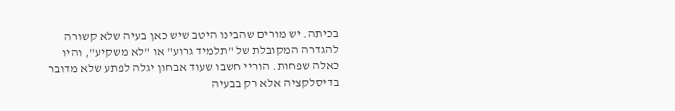בכיתה. יש מורים שהבינו היטב שיש כאן בעיה שלא קשורה להגדרה המקובלת של "תלמיד גרוע" או "לא משקיע", והיו כאלה שפחות. הוריי חשבו שעוד אבחון יגלה לפתע שלא מדובר בדיסלקציה אלא רק בבעיה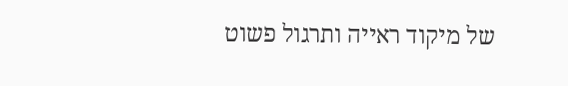של מיקוד ראייה ותרגול פשוט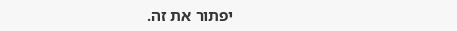יפתור את זה.